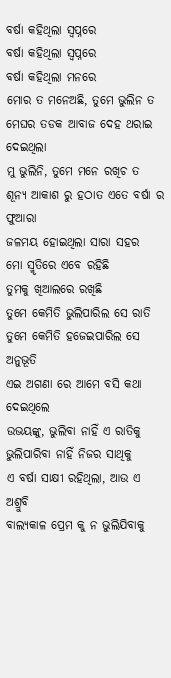ବର୍ଷା କହିଥିଲା ସ୍ୱପ୍ନରେ
ବର୍ଷା କହିଥିଲା ସ୍ୱପ୍ନରେ
ବର୍ଷା କହିଥିଲା ମନରେ
ମୋର ତ ମନେଅଛି, ତୁମେ ଭୁଲିନ ତ
ମେଘର ତଡକ ଆବାଜ ଦେହ ଥରାଇ ଦେଇଥିଲା
ମୁ ଭୁଲିନି, ତୁମେ ମନେ ରଖିଚ ତ
ଶୂନ୍ୟ ଆକାଶ ରୁ ହଠାତ ଏତେ ବର୍ଷା ର ଫୁଆରା
ଜଳମୟ ହୋଇଥିଲା ସାରା ସହର
ମୋ ସ୍ମୃତିରେ ଏବେ ରହିଛି
ତୁମକୁ ଖିଆଲରେ ରଖିଛି
ତୁମେ କେମିତି ଭୁଲିପାରିଲ ସେ ରାତି
ତୁମେ କେମିତି ହଜେଇପାରିଲ ସେ ଅନୁଭୂତି
ଏଇ ଅଗଣା ରେ ଆମେ ବସି କଥା ଦେଇଥିଲେ
ଉଭୟଙ୍କୁ, ଭୁଲିବା ନାହିଁ ଏ ରାତିକୁ
ଭୁଲିପାରିବା ନାହିଁ ନିଜର ସାଥିକୁ
ଏ ବର୍ଷା ସାକ୍ଷୀ ରହିଥିଲା, ଆଉ ଏ ଅଶ୍ରୁବି
ବାଲ୍ୟକାଳ ପ୍ରେମ କୁ ନ ଭୁଲିଯିବାକୁ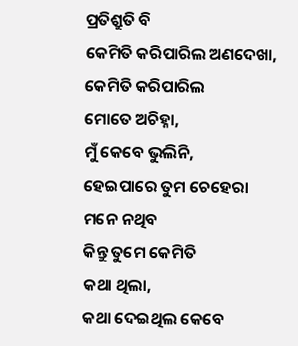ପ୍ରତିଶ୍ରୁତି ବି
କେମିତି କରିପାରିଲ ଅଣଦେଖା, କେମିତି କରିପାରିଲ
ମୋତେ ଅଚିହ୍ନା,
ମୁଁ କେବେ ଭୁଲିନି,
ହେଇପାରେ ତୁମ ଚେହେରା ମନେ ନଥିବ
କିନ୍ତୁ ତୁମେ କେମିତି
କଥା ଥିଲା,
କଥା ଦେଇଥିଲ କେବେ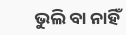ଭୁଲି ବା ନାହିଁ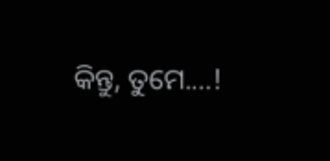କିନ୍ତୁ, ତୁମେ....!